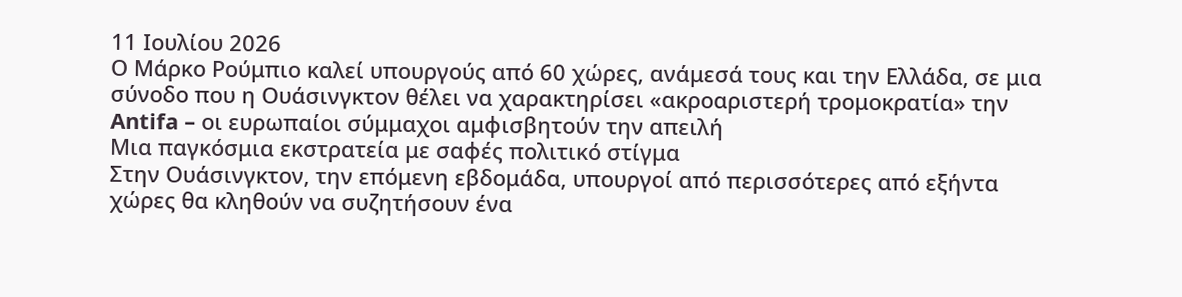11 Ιουλίου 2026
Ο Μάρκο Ρούμπιο καλεί υπουργούς από 60 χώρες, ανάμεσά τους και την Ελλάδα, σε μια σύνοδο που η Ουάσινγκτον θέλει να χαρακτηρίσει «ακροαριστερή τρομοκρατία» την Antifa – οι ευρωπαίοι σύμμαχοι αμφισβητούν την απειλή
Μια παγκόσμια εκστρατεία με σαφές πολιτικό στίγμα
Στην Ουάσινγκτον, την επόμενη εβδομάδα, υπουργοί από περισσότερες από εξήντα χώρες θα κληθούν να συζητήσουν ένα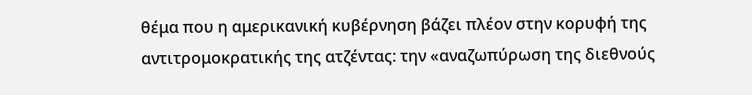θέμα που η αμερικανική κυβέρνηση βάζει πλέον στην κορυφή της αντιτρομοκρατικής της ατζέντας: την «αναζωπύρωση της διεθνούς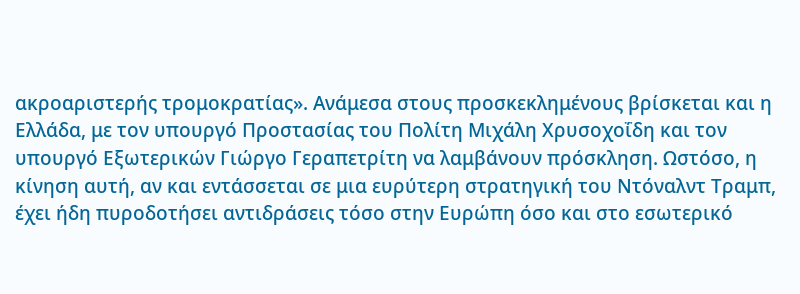ακροαριστερής τρομοκρατίας». Ανάμεσα στους προσκεκλημένους βρίσκεται και η Ελλάδα, με τον υπουργό Προστασίας του Πολίτη Μιχάλη Χρυσοχοΐδη και τον υπουργό Εξωτερικών Γιώργο Γεραπετρίτη να λαμβάνουν πρόσκληση. Ωστόσο, η κίνηση αυτή, αν και εντάσσεται σε μια ευρύτερη στρατηγική του Ντόναλντ Τραμπ, έχει ήδη πυροδοτήσει αντιδράσεις τόσο στην Ευρώπη όσο και στο εσωτερικό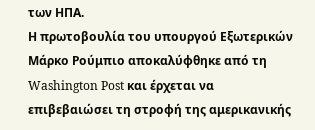των ΗΠΑ.
Η πρωτοβουλία του υπουργού Εξωτερικών Μάρκο Ρούμπιο αποκαλύφθηκε από τη Washington Post και έρχεται να επιβεβαιώσει τη στροφή της αμερικανικής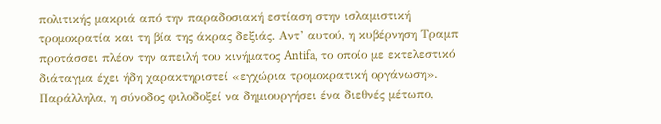πολιτικής μακριά από την παραδοσιακή εστίαση στην ισλαμιστική τρομοκρατία και τη βία της άκρας δεξιάς. Αντ’ αυτού, η κυβέρνηση Τραμπ προτάσσει πλέον την απειλή του κινήματος Antifa, το οποίο με εκτελεστικό διάταγμα έχει ήδη χαρακτηριστεί «εγχώρια τρομοκρατική οργάνωση». Παράλληλα, η σύνοδος φιλοδοξεί να δημιουργήσει ένα διεθνές μέτωπο,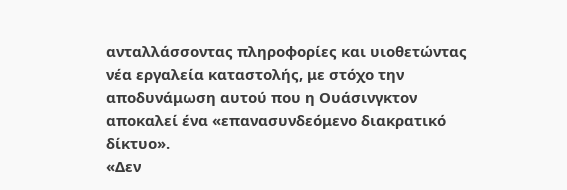ανταλλάσσοντας πληροφορίες και υιοθετώντας νέα εργαλεία καταστολής, με στόχο την αποδυνάμωση αυτού που η Ουάσινγκτον αποκαλεί ένα «επανασυνδεόμενο διακρατικό δίκτυο».
«Δεν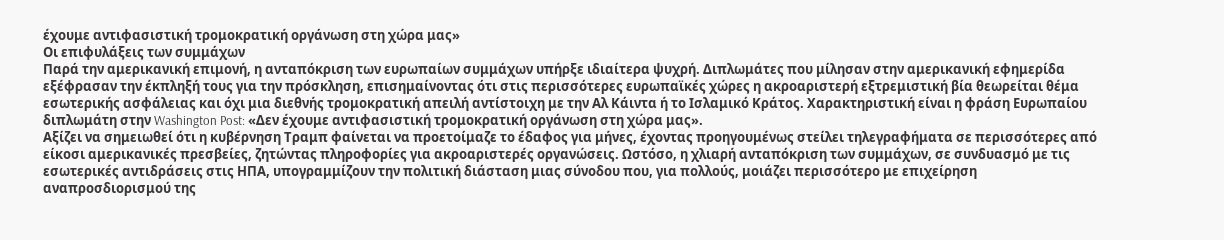έχουμε αντιφασιστική τρομοκρατική οργάνωση στη χώρα μας»
Οι επιφυλάξεις των συμμάχων
Παρά την αμερικανική επιμονή, η ανταπόκριση των ευρωπαίων συμμάχων υπήρξε ιδιαίτερα ψυχρή. Διπλωμάτες που μίλησαν στην αμερικανική εφημερίδα εξέφρασαν την έκπληξή τους για την πρόσκληση, επισημαίνοντας ότι στις περισσότερες ευρωπαϊκές χώρες η ακροαριστερή εξτρεμιστική βία θεωρείται θέμα εσωτερικής ασφάλειας και όχι μια διεθνής τρομοκρατική απειλή αντίστοιχη με την Αλ Κάιντα ή το Ισλαμικό Κράτος. Χαρακτηριστική είναι η φράση Ευρωπαίου διπλωμάτη στην Washington Post: «Δεν έχουμε αντιφασιστική τρομοκρατική οργάνωση στη χώρα μας».
Αξίζει να σημειωθεί ότι η κυβέρνηση Τραμπ φαίνεται να προετοίμαζε το έδαφος για μήνες, έχοντας προηγουμένως στείλει τηλεγραφήματα σε περισσότερες από είκοσι αμερικανικές πρεσβείες, ζητώντας πληροφορίες για ακροαριστερές οργανώσεις. Ωστόσο, η χλιαρή ανταπόκριση των συμμάχων, σε συνδυασμό με τις εσωτερικές αντιδράσεις στις ΗΠΑ, υπογραμμίζουν την πολιτική διάσταση μιας σύνοδου που, για πολλούς, μοιάζει περισσότερο με επιχείρηση αναπροσδιορισμού της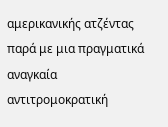αμερικανικής ατζέντας παρά με μια πραγματικά αναγκαία αντιτρομοκρατική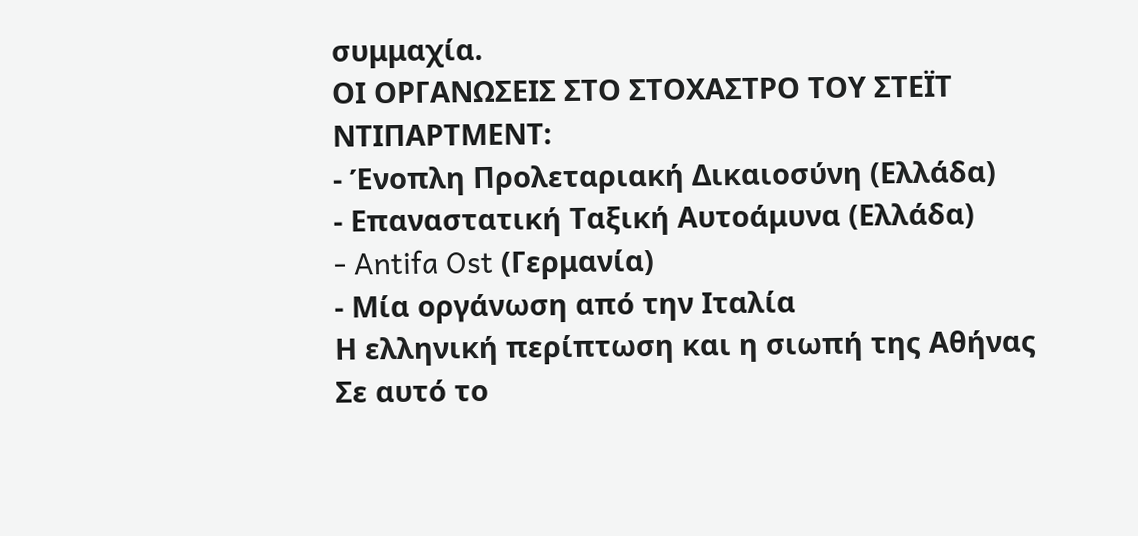συμμαχία.
ΟΙ ΟΡΓΑΝΩΣΕΙΣ ΣΤΟ ΣΤΟΧΑΣΤΡΟ ΤΟΥ ΣΤΕΪΤ ΝΤΙΠΑΡΤΜΕΝΤ:
- Ένοπλη Προλεταριακή Δικαιοσύνη (Ελλάδα)
- Επαναστατική Ταξική Αυτοάμυνα (Ελλάδα)
- Antifa Ost (Γερμανία)
- Μία οργάνωση από την Ιταλία
Η ελληνική περίπτωση και η σιωπή της Αθήνας
Σε αυτό το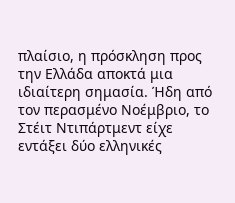πλαίσιο, η πρόσκληση προς την Ελλάδα αποκτά μια ιδιαίτερη σημασία. Ήδη από τον περασμένο Νοέμβριο, το Στέιτ Ντιπάρτμεντ είχε εντάξει δύο ελληνικές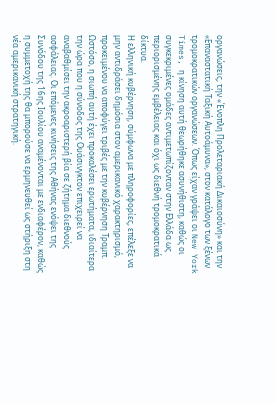οργανώσεις, την «Ένοπλη Προλεταριακή Δικαιοσύνη» και την «Επαναστατική Ταξική Αυτοάμυνα», στον κατάλογο των ξένων τρομοκρατικών οργανώσεων. Όπως είχαν γράψει οι New York Times, η κίνηση αυτή θεωρήθηκε ασυνήθιστη, καθώς οι συγκεκριμένες ομάδες αντιμετωπίζονταν στην Ελλάδα ως περιορισμένης εμβέλειας και όχι ως διεθνή τρομοκρατικά δίκτυα.
Η ελληνική κυβέρνηση, σύμφωνα με πληροφορίες, επέλεξε να μην αντιδράσει δημόσια στον αμερικανικό χαρακτηρισμό, προκειμένου να αποφύγει τριβές με την κυβέρνηση Τραμπ. Ωστόσο, η σιωπή αυτή έχει προκαλέσει ερωτήματα, ιδιαίτερα την ώρα που η σύνοδος της Ουάσινγκτον επιχειρεί να αναβαθμίσει την ακροαριστερή βία σε ζήτημα διεθνούς ασφάλειας. Οι επόμενες κινήσεις της Αθήνας ενόψει της Συνόδου της 16ης Ιουλίου αναμένονται με ενδιαφέρον, καθώς η συμμετοχή της θα μπορούσε να ερμηνευθεί ως στήριξη στη νέα αμερικανική στρατηγική.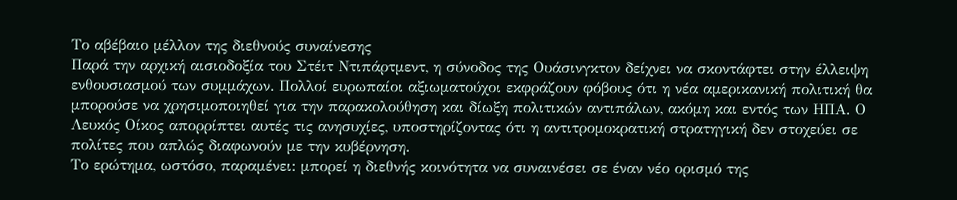Το αβέβαιο μέλλον της διεθνούς συναίνεσης
Παρά την αρχική αισιοδοξία του Στέιτ Ντιπάρτμεντ, η σύνοδος της Ουάσινγκτον δείχνει να σκοντάφτει στην έλλειψη ενθουσιασμού των συμμάχων. Πολλοί ευρωπαίοι αξιωματούχοι εκφράζουν φόβους ότι η νέα αμερικανική πολιτική θα μπορούσε να χρησιμοποιηθεί για την παρακολούθηση και δίωξη πολιτικών αντιπάλων, ακόμη και εντός των ΗΠΑ. Ο Λευκός Οίκος απορρίπτει αυτές τις ανησυχίες, υποστηρίζοντας ότι η αντιτρομοκρατική στρατηγική δεν στοχεύει σε πολίτες που απλώς διαφωνούν με την κυβέρνηση.
Το ερώτημα, ωστόσο, παραμένει: μπορεί η διεθνής κοινότητα να συναινέσει σε έναν νέο ορισμό της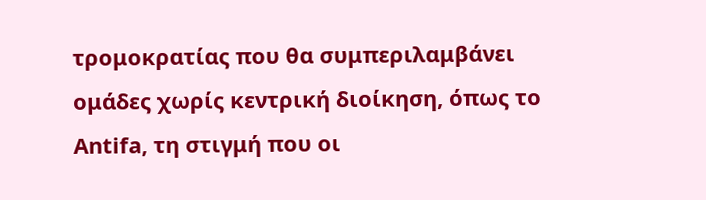τρομοκρατίας που θα συμπεριλαμβάνει ομάδες χωρίς κεντρική διοίκηση, όπως το Antifa, τη στιγμή που οι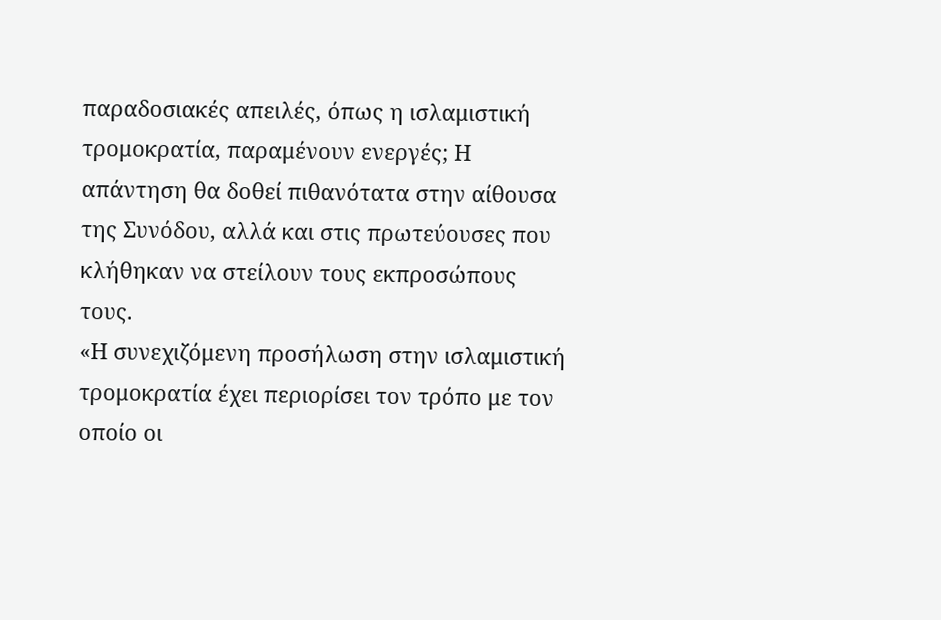παραδοσιακές απειλές, όπως η ισλαμιστική τρομοκρατία, παραμένουν ενεργές; Η απάντηση θα δοθεί πιθανότατα στην αίθουσα της Συνόδου, αλλά και στις πρωτεύουσες που κλήθηκαν να στείλουν τους εκπροσώπους τους.
«Η συνεχιζόμενη προσήλωση στην ισλαμιστική τρομοκρατία έχει περιορίσει τον τρόπο με τον οποίο οι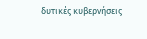δυτικές κυβερνήσεις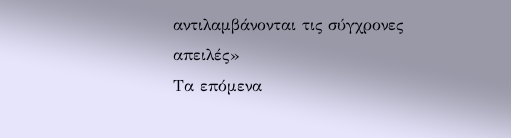αντιλαμβάνονται τις σύγχρονες απειλές»
Τα επόμενα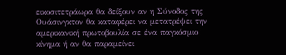εικοσιτετράωρα θα δείξουν αν η Σύνοδος της Ουάσινγκτον θα καταφέρει να μετατρέψει την αμερικανική πρωτοβουλία σε ένα παγκόσμιο κίνημα ή αν θα παραμείνει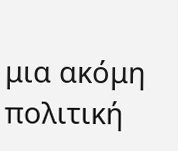μια ακόμη πολιτική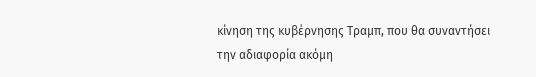κίνηση της κυβέρνησης Τραμπ, που θα συναντήσει την αδιαφορία ακόμη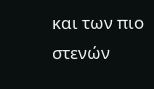και των πιο στενών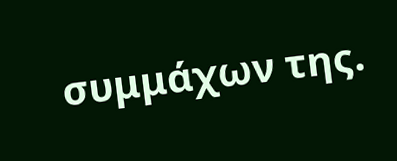συμμάχων της.